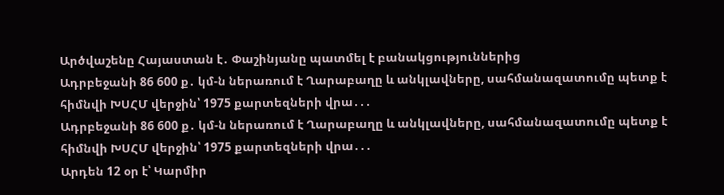Արծվաշենը Հայաստան է․ Փաշինյանը պատմել է բանակցություններից
Ադրբեջանի 86 600 ք․ կմ-ն ներառում է Ղարաբաղը և անկլավները, սահմանազատումը պետք է հիմնվի ԽՍՀՄ վերջին՝ 1975 քարտեզների վրա․․․
Ադրբեջանի 86 600 ք․ կմ-ն ներառում է Ղարաբաղը և անկլավները, սահմանազատումը պետք է հիմնվի ԽՍՀՄ վերջին՝ 1975 քարտեզների վրա․․․
Արդեն 12 օր է՝ Կարմիր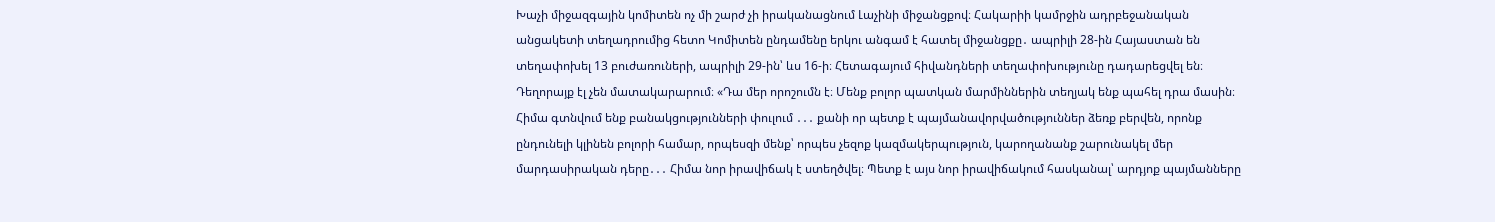Խաչի միջազգային կոմիտեն ոչ մի շարժ չի իրականացնում Լաչինի միջանցքով։ Հակարիի կամրջին ադրբեջանական անցակետի տեղադրումից հետո Կոմիտեն ընդամենը երկու անգամ է հատել միջանցքը․ ապրիլի 28-ին Հայաստան են տեղափոխել 13 բուժառուների, ապրիլի 29-ին՝ ևս 16-ի։ Հետագայում հիվանդների տեղափոխությունը դադարեցվել են։ Դեղորայք էլ չեն մատակարարում։ «Դա մեր որոշումն է։ Մենք բոլոր պատկան մարմիններին տեղյակ ենք պահել դրա մասին։ Հիմա գտնվում ենք բանակցությունների փուլում ․․․ քանի որ պետք է պայմանավորվածություններ ձեռք բերվեն, որոնք ընդունելի կլինեն բոլորի համար, որպեսզի մենք՝ որպես չեզոք կազմակերպություն, կարողանանք շարունակել մեր մարդասիրական դերը․․․ Հիմա նոր իրավիճակ է ստեղծվել։ Պետք է այս նոր իրավիճակում հասկանալ՝ արդյոք պայմանները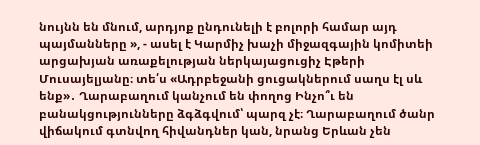նույնն են մնում, արդյոք ընդունելի է բոլորի համար այդ պայմանները », - ասել է Կարմիչ խաչի միջազգային կոմիտեի արցախյան առաքելության ներկայացուցիչ Էթերի Մուսայելյանը։ տե՛ս «Ադրբեջանի ցուցակներում սաղս էլ սև ենք»․ Ղարաբաղում կանչում են փողոց Ինչո՞ւ են բանակցությունները ձգձգվում՝ պարզ չէ։ Ղարաբաղում ծանր վիճակում գտնվող հիվանդներ կան, նրանց Երևան չեն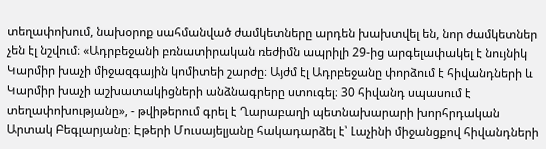տեղափոխում, նախօրոք սահմանված ժամկետները արդեն խախտվել են, նոր ժամկետներ չեն էլ նշվում։ «Ադրբեջանի բռնատիրական ռեժիմն ապրիլի 29-ից արգելափակել է նույնիկ Կարմիր խաչի միջազգային կոմիտեի շարժը։ Այժմ էլ Ադրբեջանը փորձում է հիվանդների և Կարմիր խաչի աշխատակիցների անձնագրերը ստուգել։ 30 հիվանդ սպասում է տեղափոխությանը», - թվիթերում գրել է Ղարաբաղի պետնախարարի խորհրդական Արտակ Բեգլարյանը։ Էթերի Մուսայելյանը հակադարձել է՝ Լաչինի միջանցքով հիվանդների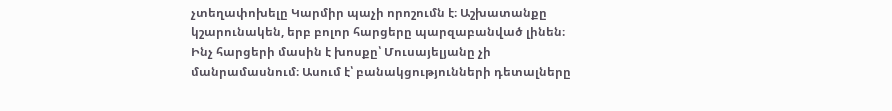չտեղափոխելը Կարմիր պաչի որոշումն է։ Աշխատանքը կշարունակեն, երբ բոլոր հարցերը պարզաբանված լինեն։ Ինչ հարցերի մասին է խոսքը՝ Մուսայելյանը չի մանրամասնում։ Ասում է՝ բանակցությունների դետալները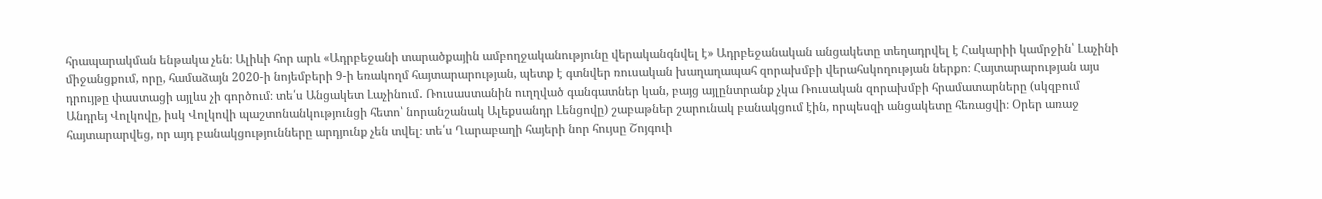հրապարակման ենթակա չեն։ Ալիևի հոր արև «Ադրբեջանի տարածքային ամբողջականությունը վերականգնվել է» Ադրբեջանական անցակետը տեղադրվել է Հակարիի կամրջին՝ Լաչինի միջանցքում, որը, համաձայն 2020-ի նոյեմբերի 9-ի եռակողմ հայտարարության, պետք է գտնվեր ռուսական խաղաղապահ զորախմբի վերահսկողության ներքո։ Հայտարարության այս դրույթը փաստացի այլևս չի գործում։ տե՛ս Անցակետ Լաչինում․ Ռուսաստանին ուղղված գանգատներ կան, բայց այլընտրանք չկա Ռուսական զորախմբի հրամատարները (սկզբում Անդրեյ Վոլկովը, իսկ Վոլկովի պաշտոնանկությունցի հետո՝ նորանշանակ Ալեքսանդր Լենցովը) շաբաթներ շարունակ բանակցում էին, որպեսզի անցակետը հեռացվի։ Օրեր առաջ հայտարարվեց, որ այդ բանակցությունները արդյունք չեն տվել։ տե՛ս Ղարաբաղի հայերի նոր հույսը Շոյգուի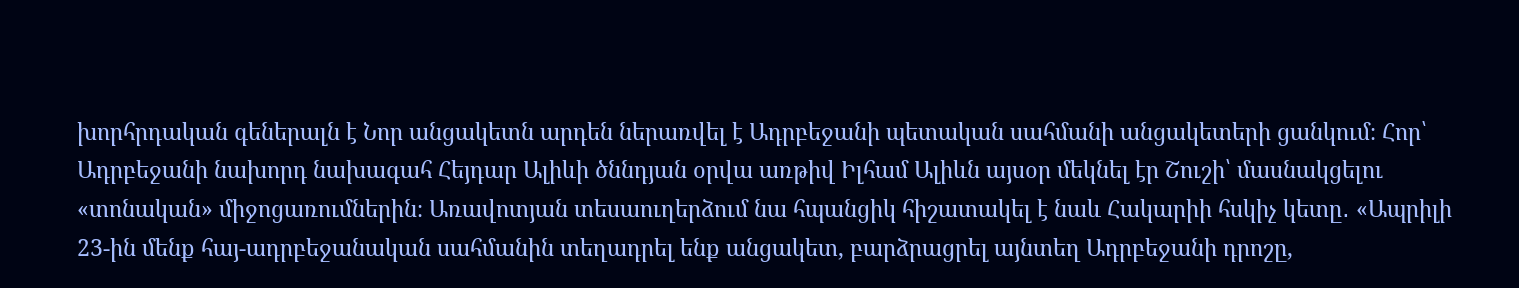խորհրդական գեներալն է Նոր անցակետն արդեն ներառվել է Ադրբեջանի պետական սահմանի անցակետերի ցանկում։ Հոր՝ Ադրբեջանի նախորդ նախագահ Հեյդար Ալիևի ծննդյան օրվա առթիվ Իլհամ Ալիևն այսօր մեկնել էր Շուշի՝ մասնակցելու «տոնական» միջոցառումներին։ Առավոտյան տեսաուղերձում նա հպանցիկ հիշատակել է նաև Հակարիի հսկիչ կետը․ «Ապրիլի 23-ին մենք հայ-ադրբեջանական սահմանին տեղադրել ենք անցակետ, բարձրացրել այնտեղ Ադրբեջանի դրոշը,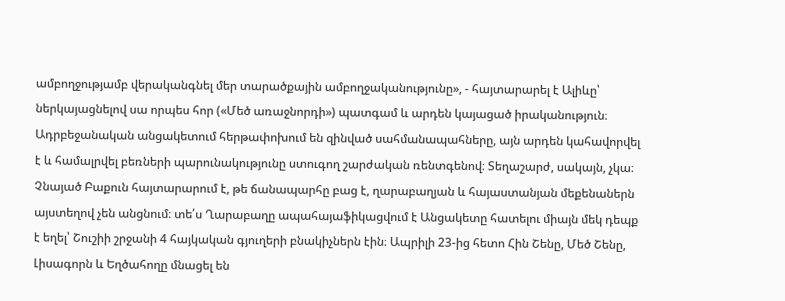ամբողջությամբ վերականգնել մեր տարածքային ամբողջականությունը», - հայտարարել է Ալիևը՝ ներկայացնելով սա որպես հոր («Մեծ առաջնորդի») պատգամ և արդեն կայացած իրականություն։ Ադրբեջանական անցակետում հերթափոխում են զինված սահմանապահները, այն արդեն կահավորվել է և համալրվել բեռների պարունակությունը ստուգող շարժական ռենտգենով։ Տեղաշարժ, սակայն, չկա։ Չնայած Բաքուն հայտարարում է, թե ճանապարհը բաց է, ղարաբաղյան և հայաստանյան մեքենաներն այստեղով չեն անցնում։ տե՛ս Ղարաբաղը ապահայաֆիկացվում է Անցակետը հատելու միայն մեկ դեպք է եղել՝ Շուշիի շրջանի 4 հայկական գյուղերի բնակիչներն էին։ Ապրիլի 23-ից հետո Հին Շենը, Մեծ Շենը, Լիսագորն և Եղծահողը մնացել են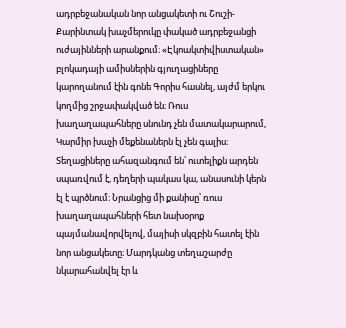ադրբեջանական նոր անցակետի ու Շուշի-Քարինտակ խաչմերուկը փակած ադրբեջանցի ուժայինների արանքում։ «Էկոակտիվիստական» բլոկադայի ամիսներին գյուղացիները կարողանում էին գոնե Գորիս հասնել, այժմ երկու կողմից շրջափակված են։ Ռուս խաղաղապահները սնունդ չեն մատակարարում, Կարմիր խաչի մեքենաներն էլ չեն գալիս։ Տեղացիները ահազանգում են՝ ուտելիքն արդեն սպառվում է, դեղերի պակաս կա, անասունի կերն էլ է պրծնում։ Նրանցից մի քանիսը՝ ռուս խաղաղապահների հետ նախօրոք պայմանավորվելով, մայիսի սկզբին հատել էին նոր անցակետը։ Մարդկանց տեղաշարժը նկարահանվել էր և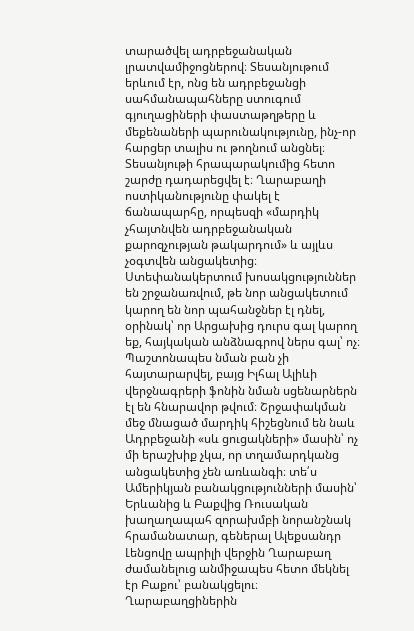տարածվել ադրբեջանական լրատվամիջոցներով։ Տեսանյութում երևում էր, ոնց են ադրբեջանցի սահմանապահները ստուգում գյուղացիների փաստաթղթերը և մեքենաների պարունակությունը, ինչ-որ հարցեր տալիս ու թողնում անցնել։ Տեսանյութի հրապարակումից հետո շարժը դադարեցվել է։ Ղարաբաղի ոստիկանությունը փակել է ճանապարհը, որպեսզի «մարդիկ չհայտնվեն ադրբեջանական քարոզչության թակարդում» և այլևս չօգտվեն անցակետից։ Ստեփանակերտում խոսակցություններ են շրջանառվում, թե նոր անցակետում կարող են նոր պահանջներ էլ դնել, օրինակ՝ որ Արցախից դուրս գալ կարող եք, հայկական անձնագրով ներս գալ՝ ոչ։ Պաշտոնապես նման բան չի հայտարարվել, բայց Իլհալ Ալիևի վերջնագրերի ֆոնին նման սցենարներն էլ են հնարավոր թվում։ Շրջափակման մեջ մնացած մարդիկ հիշեցնում են նաև Ադրբեջանի «սև ցուցակների» մասին՝ ոչ մի երաշխիք չկա, որ տղամարդկանց անցակետից չեն առևանգի։ տե՛ս Ամերիկյան բանակցությունների մասին՝ Երևանից և Բաքվից Ռուսական խաղաղապահ զորախմբի նորանշնակ հրամանատար, գեներալ Ալեքսանդր Լենցովը ապրիլի վերջին Ղարաբաղ ժամանելուց անմիջապես հետո մեկնել էր Բաքու՝ բանակցելու։ Ղարաբաղցիներին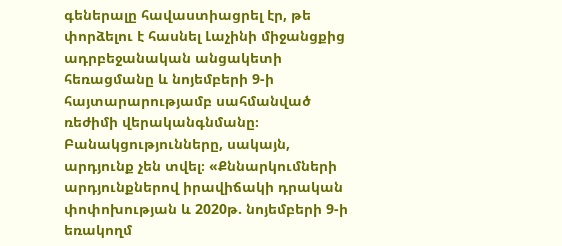գեներալը հավաստիացրել էր, թե փորձելու է հասնել Լաչինի միջանցքից ադրբեջանական անցակետի հեռացմանը և նոյեմբերի 9-ի հայտարարությամբ սահմանված ռեժիմի վերականգնմանը։ Բանակցությունները, սակայն, արդյունք չեն տվել։ «Քննարկումների արդյունքներով իրավիճակի դրական փոփոխության և 2020թ. նոյեմբերի 9-ի եռակողմ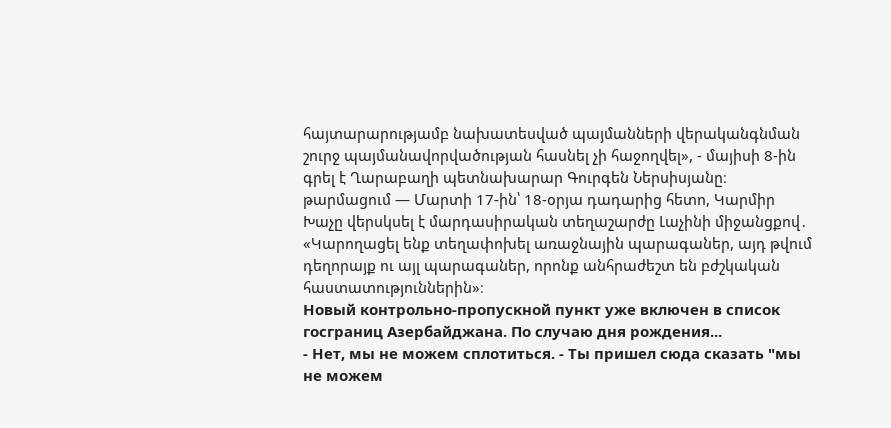հայտարարությամբ նախատեսված պայմանների վերականգնման շուրջ պայմանավորվածության հասնել չի հաջողվել», - մայիսի 8-ին գրել է Ղարաբաղի պետնախարար Գուրգեն Ներսիսյանը։ թարմացում — Մարտի 17-ին՝ 18-օրյա դադարից հետո, Կարմիր Խաչը վերսկսել է մարդասիրական տեղաշարժը Լաչինի միջանցքով․ «Կարողացել ենք տեղափոխել առաջնային պարագաներ, այդ թվում դեղորայք ու այլ պարագաներ, որոնք անհրաժեշտ են բժշկական հաստատություններին»։
Новый контрольно-пропускной пункт уже включен в список госграниц Азербайджана. По случаю дня рождения...
- Нет, мы не можем сплотиться. - Ты пришел сюда сказать "мы не можем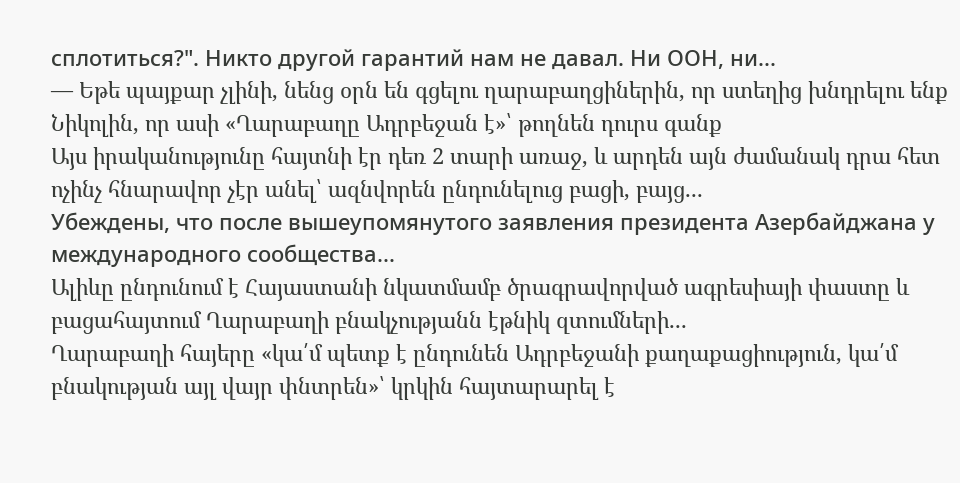сплотиться?". Никто другой гарантий нам не давал. Ни ООН, ни...
— Եթե պայքար չլինի, նենց օրն են գցելու ղարաբաղցիներին, որ ստեղից խնդրելու ենք Նիկոլին, որ ասի «Ղարաբաղը Ադրբեջան է»՝ թողնեն դուրս գանք
Այս իրականությունը հայտնի էր դեռ 2 տարի առաջ, և արդեն այն ժամանակ դրա հետ ոչինչ հնարավոր չէր անել՝ ազնվորեն ընդունելուց բացի, բայց․․․
Убеждены, что после вышеупомянутого заявления президента Азербайджана у международного сообщества...
Ալիևը ընդունում է Հայաստանի նկատմամբ ծրագրավորված ագրեսիայի փաստը և բացահայտում Ղարաբաղի բնակչությանն էթնիկ զտումների․․․
Ղարաբաղի հայերը «կա՛մ պետք է ընդունեն Ադրբեջանի քաղաքացիություն, կա՛մ բնակության այլ վայր փնտրեն»՝ կրկին հայտարարել է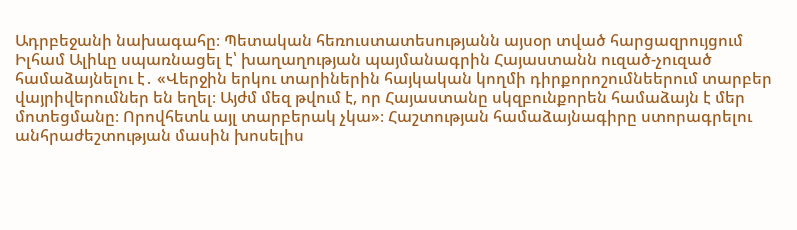Ադրբեջանի նախագահը։ Պետական հեռուստատեսությանն այսօր տված հարցազրույցում Իլհամ Ալիևը սպառնացել է՝ խաղաղության պայմանագրին Հայաստանն ուզած-չուզած համաձայնելու է․ «Վերջին երկու տարիներին հայկական կողմի դիրքորոշումնեերում տարբեր վայրիվերումներ են եղել։ Այժմ մեզ թվում է, որ Հայաստանը սկզբունքորեն համաձայն է մեր մոտեցմանը։ Որովհետև այլ տարբերակ չկա»։ Հաշտության համաձայնագիրը ստորագրելու անհրաժեշտության մասին խոսելիս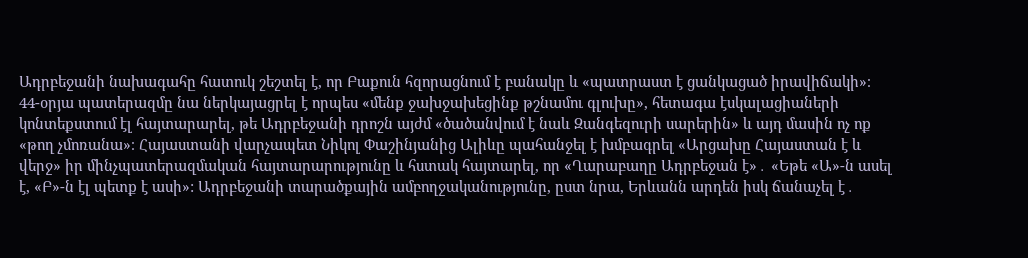Ադրբեջանի նախագահը հատուկ շեշտել է, որ Բաքուն հզորացնում է բանակը և «պատրաստ է ցանկացած իրավիճակի»։ 44-օրյա պատերազմը նա ներկայացրել է որպես «մենք ջախջախեցինք թշնամու գլուխը», հետագա էսկալացիաների կոնտեքստում էլ հայտարարել, թե Ադրբեջանի դրոշն այժմ «ծածանվում է նաև Զանգեզուրի սարերին» և այդ մասին ոչ ոք «թող չմոռանա»։ Հայաստանի վարչապետ Նիկոլ Փաշինյանից Ալիևը պահանջել է խմբագրել «Արցախը Հայաստան է և վերջ» իր մինչպատերազմական հայտարարությունը և հստակ հայտարել, որ «Ղարաբաղը Ադրբեջան է»․ «Եթե «Ա»-ն ասել է, «Բ»-ն էլ պետք է ասի»: Ադրբեջանի տարածքային ամբողջականությունը, ըստ նրա, Երևանն արդեն իսկ ճանաչել է․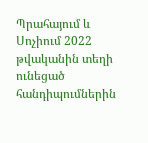Պրահայում և Սոչիում 2022 թվականին տեղի ունեցած հանդիպումներին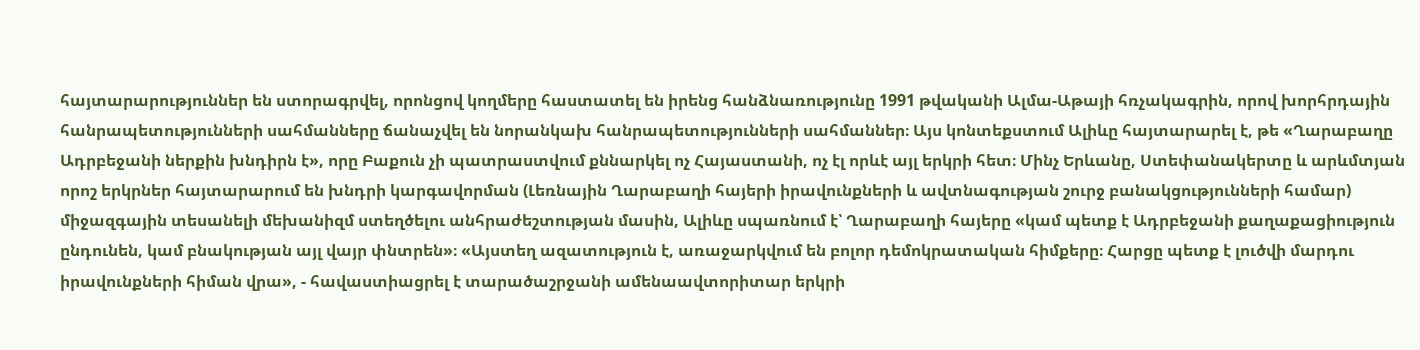հայտարարություններ են ստորագրվել, որոնցով կողմերը հաստատել են իրենց հանձնառությունը 1991 թվականի Ալմա-Աթայի հռչակագրին, որով խորհրդային հանրապետությունների սահմանները ճանաչվել են նորանկախ հանրապետությունների սահմաններ։ Այս կոնտեքստում Ալիևը հայտարարել է, թե «Ղարաբաղը Ադրբեջանի ներքին խնդիրն է», որը Բաքուն չի պատրաստվում քննարկել ոչ Հայաստանի, ոչ էլ որևէ այլ երկրի հետ։ Մինչ Երևանը, Ստեփանակերտը և արևմտյան որոշ երկրներ հայտարարում են խնդրի կարգավորման (Լեռնային Ղարաբաղի հայերի իրավունքների և ավտնագության շուրջ բանակցությունների համար) միջազգային տեսանելի մեխանիզմ ստեղծելու անհրաժեշտության մասին, Ալիևը սպառնում է՝ Ղարաբաղի հայերը «կամ պետք է Ադրբեջանի քաղաքացիություն ընդունեն, կամ բնակության այլ վայր փնտրեն»։ «Այստեղ ազատություն է, առաջարկվում են բոլոր դեմոկրատական հիմքերը։ Հարցը պետք է լուծվի մարդու իրավունքների հիման վրա», - հավաստիացրել է տարածաշրջանի ամենաավտորիտար երկրի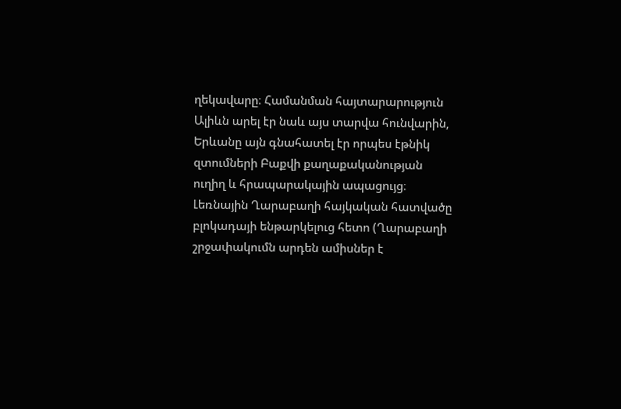ղեկավարը։ Համանման հայտարարություն Ալիևն արել էր նաև այս տարվա հունվարին, Երևանը այն գնահատել էր որպես էթնիկ զտումների Բաքվի քաղաքականության ուղիղ և հրապարակային ապացույց։ Լեռնային Ղարաբաղի հայկական հատվածը բլոկադայի ենթարկելուց հետո (Ղարաբաղի շրջափակումն արդեն ամիսներ է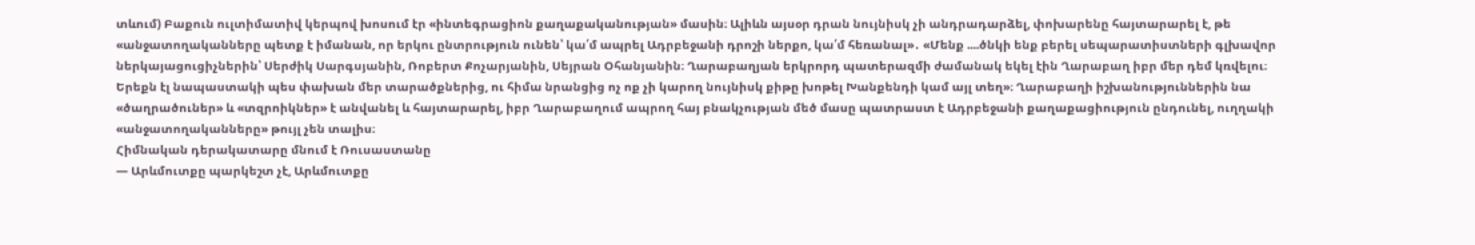տևում) Բաքուն ուլտիմատիվ կերպով խոսում էր «ինտեգրացիոն քաղաքականության» մասին։ Ալիևն այսօր դրան նույնիսկ չի անդրադարձել, փոխարենը հայտարարել է, թե «անջատողականները պետք է իմանան, որ երկու ընտրություն ունեն՝ կա՛մ ապրել Ադրբեջանի դրոշի ներքո, կա՛մ հեռանալ»․ «Մենք ....ծնկի ենք բերել սեպարատիստների գլխավոր ներկայացուցիչներին՝ Սերժիկ Սարգսյանին, Ռոբերտ Քոչարյանին, Սեյրան Օհանյանին։ Ղարաբաղյան երկրորդ պատերազմի ժամանակ եկել էին Ղարաբաղ իբր մեր դեմ կռվելու։ Երեքն էլ նապաստակի պես փախան մեր տարածքներից, ու հիմա նրանցից ոչ ոք չի կարող նույնիսկ քիթը խոթել Խանքենդի կամ այլ տեղ»։ Ղարաբաղի իշխանություններին նա «ծաղրածուներ» և «տզրոիկներ» է անվանել և հայտարարել, իբր Ղարաբաղում ապրող հայ բնակչության մեծ մասը պատրաստ է Ադրբեջանի քաղաքացիություն ընդունել, ուղղակի «անջատողականները» թույլ չեն տալիս։
Հիմնական դերակատարը մնում է Ռուսաստանը
— Արևմուտքը պարկեշտ չէ, Արևմուտքը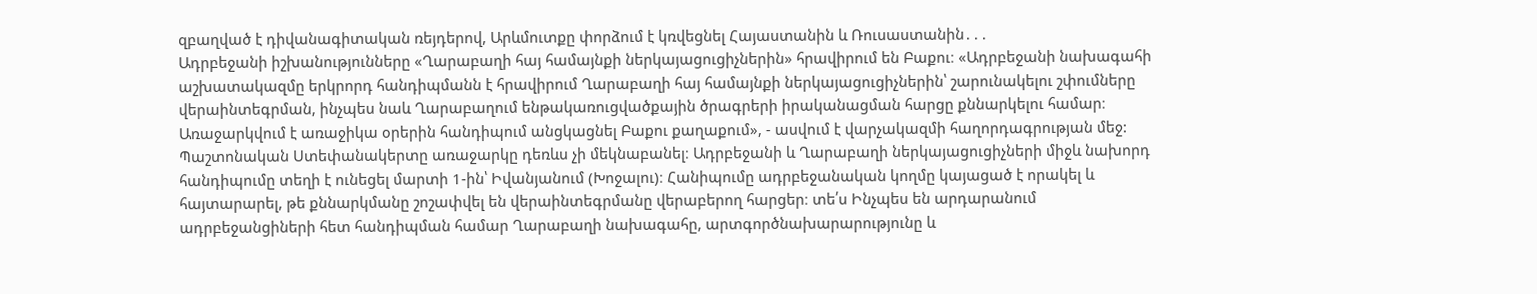զբաղված է դիվանագիտական ռեյդերով, Արևմուտքը փորձում է կռվեցնել Հայաստանին և Ռուսաստանին․․․
Ադրբեջանի իշխանությունները «Ղարաբաղի հայ համայնքի ներկայացուցիչներին» հրավիրում են Բաքու։ «Ադրբեջանի նախագահի աշխատակազմը երկրորդ հանդիպմանն է հրավիրում Ղարաբաղի հայ համայնքի ներկայացուցիչներին՝ շարունակելու շփումները վերաինտեգրման, ինչպես նաև Ղարաբաղում ենթակառուցվածքային ծրագրերի իրականացման հարցը քննարկելու համար։ Առաջարկվում է առաջիկա օրերին հանդիպում անցկացնել Բաքու քաղաքում», - ասվում է վարչակազմի հաղորդագրության մեջ: Պաշտոնական Ստեփանակերտը առաջարկը դեռևս չի մեկնաբանել։ Ադրբեջանի և Ղարաբաղի ներկայացուցիչների միջև նախորդ հանդիպումը տեղի է ունեցել մարտի 1-ին՝ Իվանյանում (Խոջալու)։ Հանիպումը ադրբեջանական կողմը կայացած է որակել և հայտարարել, թե քննարկմանը շոշափվել են վերաինտեգրմանը վերաբերող հարցեր։ տե՛ս Ինչպես են արդարանում ադրբեջանցիների հետ հանդիպման համար Ղարաբաղի նախագահը, արտգործնախարարությունը և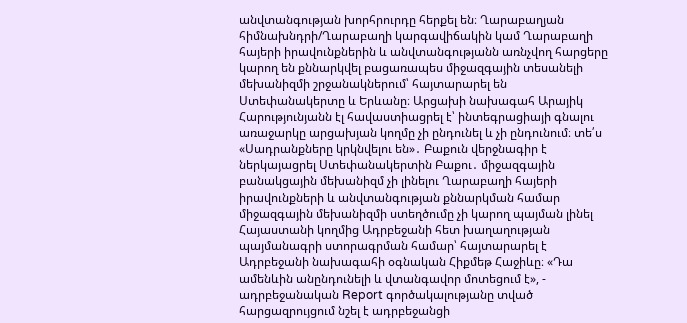անվտանգության խորհրուրդը հերքել են։ Ղարաբաղյան հիմնախնդրի/Ղարաբաղի կարգավիճակին կամ Ղարաբաղի հայերի իրավունքներին և անվտանգությանն առնչվող հարցերը կարող են քննարկվել բացառապես միջազգային տեսանելի մեխանիզմի շրջանակներում՝ հայտարարել են Ստեփանակերտը և Երևանը։ Արցախի նախագահ Արայիկ Հարությունյանն էլ հավաստիացրել է՝ ինտեգրացիայի գնալու առաջարկը արցախյան կողմը չի ընդունել և չի ընդունում։ տե՛ս «Սադրանքները կրկնվելու են»․ Բաքուն վերջնագիր է ներկայացրել Ստեփանակերտին Բաքու․ միջազգային բանակցային մեխանիզմ չի լինելու Ղարաբաղի հայերի իրավունքների և անվտանգության քննարկման համար միջազգային մեխանիզմի ստեղծումը չի կարող պայման լինել Հայաստանի կողմից Ադրբեջանի հետ խաղաղության պայմանագրի ստորագրման համար՝ հայտարարել է Ադրբեջանի նախագահի օգնական Հիքմեթ Հաջիևը։ «Դա ամենևին անընդունելի և վտանգավոր մոտեցում է», - ադրբեջանական Report գործակալությանը տված հարցազրույցում նշել է ադրբեջանցի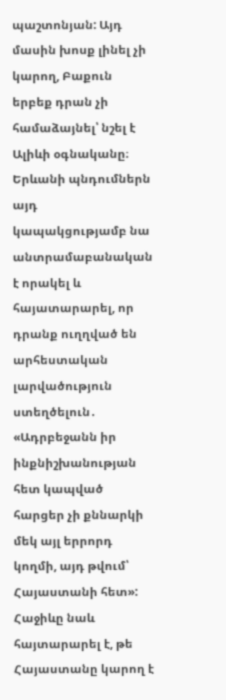պաշտոնյան: Այդ մասին խոսք լինել չի կարող, Բաքուն երբեք դրան չի համաձայնել՝ նշել է Ալիևի օգնականը։ Երևանի պնդումներն այդ կապակցությամբ նա անտրամաբանական է որակել և հայատարարել, որ դրանք ուղղված են արհեստական լարվածություն ստեղծելուն․ «Ադրբեջանն իր ինքնիշխանության հետ կապված հարցեր չի քննարկի մեկ այլ երրորդ կողմի, այդ թվում՝ Հայաստանի հետ»: Հաջիևը նաև հայտարարել է, թե Հայաստանը կարող է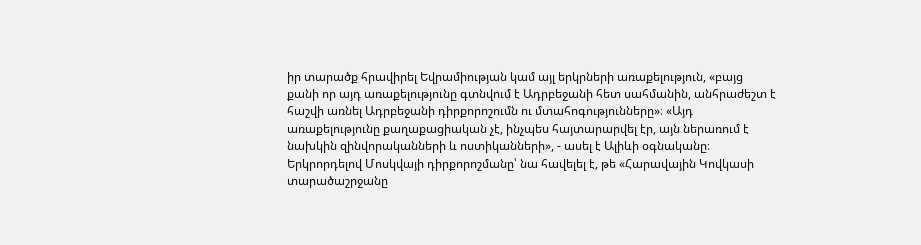իր տարածք հրավիրել Եվրամիության կամ այլ երկրների առաքելություն, «բայց քանի որ այդ առաքելությունը գտնվում է Ադրբեջանի հետ սահմանին, անհրաժեշտ է հաշվի առնել Ադրբեջանի դիրքորոշումն ու մտահոգությունները»։ «Այդ առաքելությունը քաղաքացիական չէ, ինչպես հայտարարվել էր, այն ներառում է նախկին զինվորականների և ոստիկանների», - ասել է Ալիևի օգնականը։ Երկրորդելով Մոսկվայի դիրքորոշմանը՝ նա հավելել է, թե «Հարավային Կովկասի տարածաշրջանը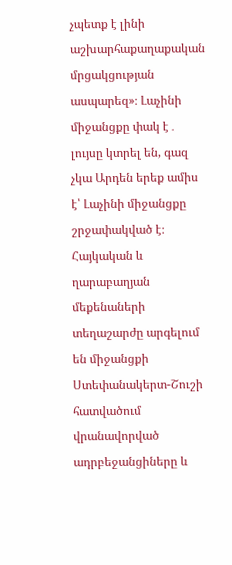չպետք է լինի աշխարհաքաղաքական մրցակցության ասպարեզ»։ Լաչինի միջանցքը փակ է․ լույսը կտրել են, գազ չկա Արդեն երեք ամիս է՝ Լաչինի միջանցքը շրջափակված է։ Հայկական և ղարաբաղյան մեքենաների տեղաշարժը արգելում են միջանցքի Ստեփանակերտ-Շուշի հատվածում վրանավորված ադրբեջանցիները և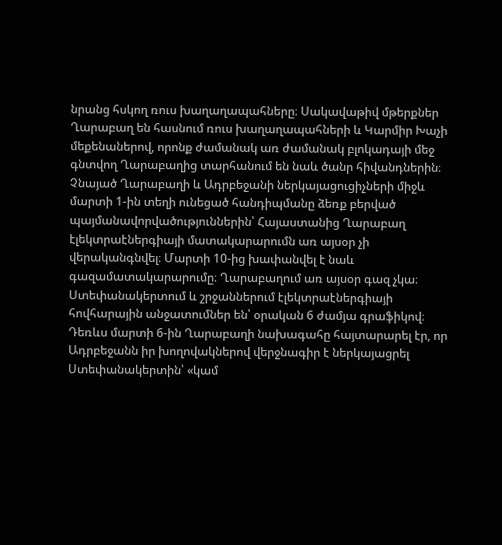նրանց հսկող ռուս խաղաղապահները։ Սակավաթիվ մթերքներ Ղարաբաղ են հասնում ռուս խաղաղապահների և Կարմիր Խաչի մեքենաներով, որոնք ժամանակ առ ժամանակ բլոկադայի մեջ գնտվող Ղարաբաղից տարհանում են նաև ծանր հիվանդներին։ Չնայած Ղարաբաղի և Ադրբեջանի ներկայացուցիչների միջև մարտի 1-ին տեղի ունեցած հանդիպմանը ձեռք բերված պայմանավորվածություններին՝ Հայաստանից Ղարաբաղ էլեկտրաէներգիայի մատակարարումն առ այսօր չի վերականգնվել։ Մարտի 10-ից խափանվել է նաև գազամատակարարումը։ Ղարաբաղում առ այսօր գազ չկա։ Ստեփանակերտում և շրջաններում էլեկտրաէներգիայի հովհարային անջատումներ են՝ օրական 6 ժամյա գրաֆիկով։ Դեռևս մարտի 6-ին Ղարաբաղի նախագահը հայտարարել էր, որ Ադրբեջանն իր խողովակներով վերջնագիր է ներկայացրել Ստեփանակերտին՝ «կամ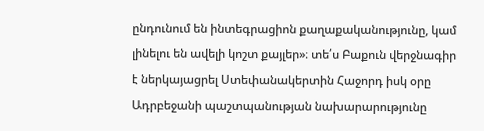ընդունում են ինտեգրացիոն քաղաքականությունը, կամ լինելու են ավելի կոշտ քայլեր»։ տե՛ս Բաքուն վերջնագիր է ներկայացրել Ստեփանակերտին Հաջորդ իսկ օրը Ադրբեջանի պաշտպանության նախարարությունը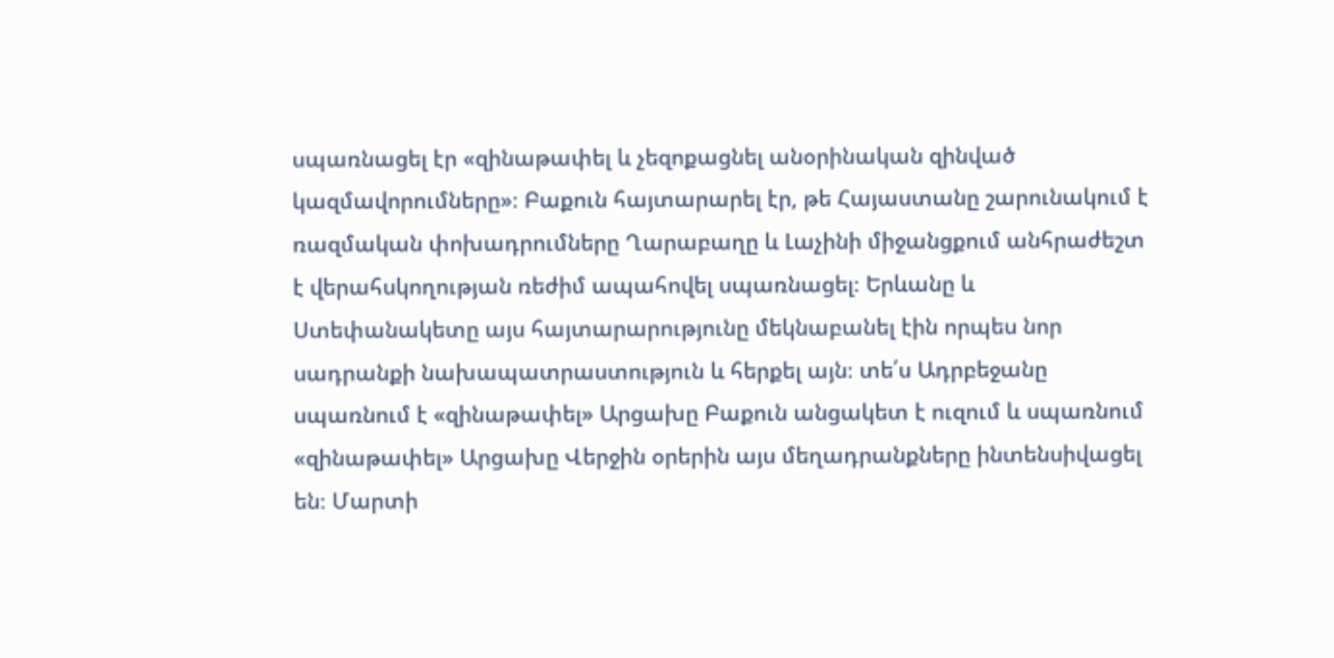սպառնացել էր «զինաթափել և չեզոքացնել անօրինական զինված կազմավորումները»։ Բաքուն հայտարարել էր, թե Հայաստանը շարունակում է ռազմական փոխադրումները Ղարաբաղը և Լաչինի միջանցքում անհրաժեշտ է վերահսկողության ռեժիմ ապահովել սպառնացել։ Երևանը և Ստեփանակետը այս հայտարարությունը մեկնաբանել էին որպես նոր սադրանքի նախապատրաստություն և հերքել այն։ տե՛ս Ադրբեջանը սպառնում է «զինաթափել» Արցախը Բաքուն անցակետ է ուզում և սպառնում «զինաթափել» Արցախը Վերջին օրերին այս մեղադրանքները ինտենսիվացել են։ Մարտի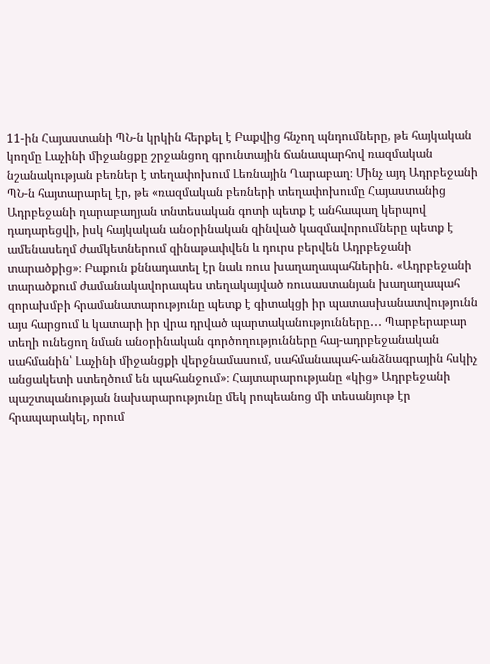11-ին Հայաստանի ՊՆ-ն կրկին հերքել է Բաքվից հնչող պնդումները, թե հայկական կողմը Լաչինի միջանցքը շրջանցող գրունտային ճանապարհով ռազմական նշանակության բեռներ է տեղափոխում Լեռնային Ղարաբաղ։ Մինչ այդ Ադրբեջանի ՊՆ-ն հայտարարել էր, թե «ռազմական բեռների տեղափոխումը Հայաստանից Ադրբեջանի ղարաբաղյան տնտեսական գոտի պետք է անհապաղ կերպով դադարեցվի, իսկ հայկական անօրինական զինված կազմավորումները պետք է ամենասեղմ ժամկետներում զինաթափվեն և դուրս բերվեն Ադրբեջանի տարածքից»։ Բաքուն քննադատել էր նաև ռուս խաղաղապահներին․ «Ադրբեջանի տարածքում ժամանակավորապես տեղակայված ռուսաստանյան խաղաղապահ զորախմբի հրամանատարությունը պետք է գիտակցի իր պատասխանատվությունն այս հարցում և կատարի իր վրա դրված պարտականությունները․․․ Պարբերաբար տեղի ունեցող նման անօրինական գործողությունները հայ-ադրբեջանական սահմանին՝ Լաչինի միջանցքի վերջնամասում, սահմանապահ-անձնագրային հսկիչ անցակետի ստեղծում են պահանջում»։ Հայտարարությանը «կից» Ադրբեջանի պաշտպանության նախարարությունը մեկ րոպեանոց մի տեսանյութ էր հրապարակել, որում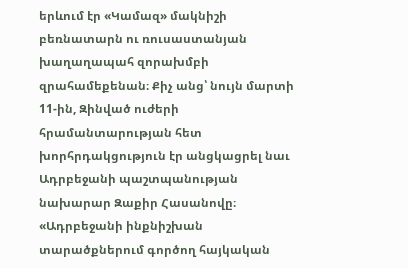երևում էր «Կամազ» մակնիշի բեռնատարն ու ռուսաստանյան խաղաղապահ զորախմբի զրահամեքենան։ Քիչ անց՝ նույն մարտի 11-ին, Զինված ուժերի հրամանտարության հետ խորհրդակցություն էր անցկացրել նաւ Ադրբեջանի պաշտպանության նախարար Զաքիր Հասանովը։ «Ադրբեջանի ինքնիշխան տարածքներում գործող հայկական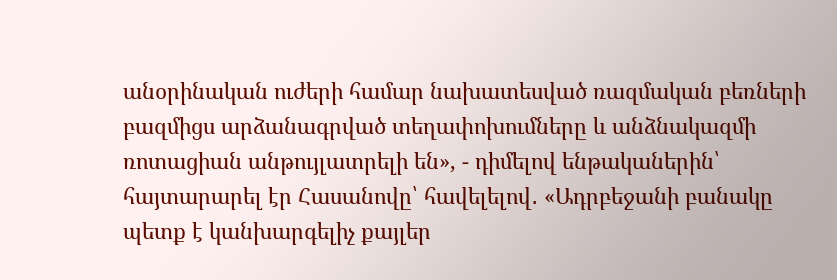անօրինական ուժերի համար նախատեսված ռազմական բեռների բազմիցս արձանագրված տեղափոխումները և անձնակազմի ռոտացիան անթույլատրելի են», - դիմելով ենթականերին՝ հայտարարել էր Հասանովը՝ հավելելով․ «Ադրբեջանի բանակը պետք է կանխարգելիչ քայլեր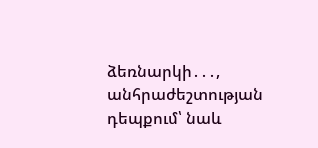ձեռնարկի․․․, անհրաժեշտության դեպքում՝ նաև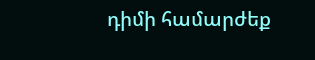դիմի համարժեք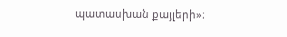պատասխան քայլերի»։